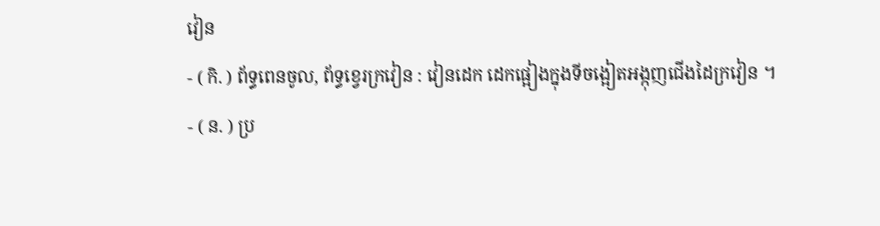វៀន
- ( កិ. ) ព័ទ្ធពេនចូល, ព័ទ្ធខ្វេរក្រវៀន : វៀនដេក ដេកផ្អៀងក្នុងទីចង្អៀតអង្កុញជើងដៃក្រវៀន ។
- ( ន. ) ប្រ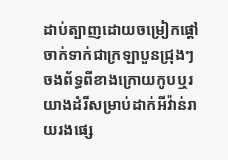ដាប់ត្បាញដោយចម្រៀកផ្តៅ ចាក់ទាក់ជាក្រឡាបួនជ្រុងៗ ចងព័ទ្ធពីខាងក្រោយកូបឬរយាងដំរីសម្រាប់ដាក់អីវ៉ាន់រាយរងផ្សេ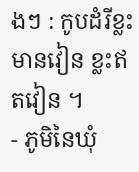ងៗ : កូបដំរីខ្លះមានវៀន ខ្លះឥតវៀន ។
- ភូមិនៃឃុំ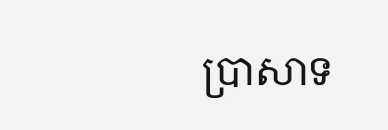ប្រាសាទ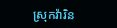ស្រុកវ៉ារិន